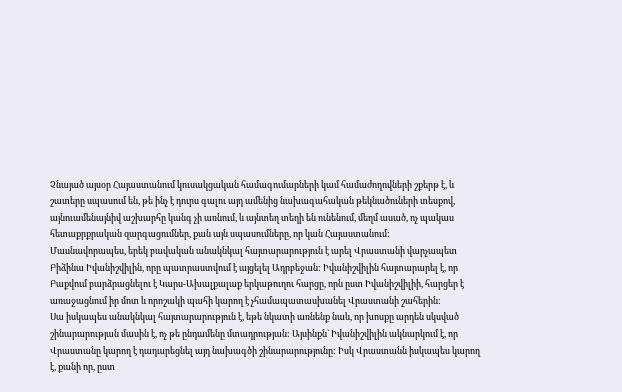Չնայած այսօր Հայաստանում կուսակցական համագումարների կամ համաժողովների շքերթ է, և շատերը սպասում են, թե ինչ է դուրս գալու այդ ամենից նախագահական թեկնածուների տեսքով, այնուամենայնիվ աշխարհը կանգ չի առնում, և այնտեղ տեղի են ունենում, մեղմ ասած, ոչ պակաս հետաքրքրական զարգացումներ, քան այն սպասումները, որ կան Հայաստանում:
Մասնավորապես, երեկ բավական անակնկալ հայտարարություն է արել Վրաստանի վարչապետ Բիձինա Իվանիշվիլին, որը պատրաստվում է այցելել Ադրբեջան: Իվանիշվիլին հայտարարել է, որ Բաքվում բարձրացնելու է Կարս-Ախալքալաք երկաթուղու հարցը, որն ըստ Իվանիշվիլիի, հարցեր է առաջացնում իր մոտ և որոշակի պահի կարող է չհամապատասխանել Վրաստանի շահերին:
Սա իսկապես անակնկալ հայտարարություն է, եթե նկատի առնենք նաև, որ խոսքը արդեն սկսված շինարարության մասին է, ոչ թե ընդամենը մտադրության: Այսինքն` Իվանիշվիլին ակնարկում է, որ Վրաստանը կարող է դադարեցնել այդ նախագծի շինարարությունը: Իսկ Վրաստանն իսկապես կարող է, քանի որ, ըստ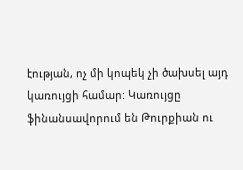էության, ոչ մի կոպեկ չի ծախսել այդ կառույցի համար: Կառույցը ֆինանսավորում են Թուրքիան ու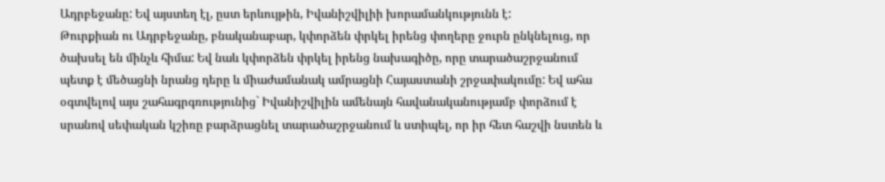Ադրբեջանը: Եվ այստեղ էլ, ըստ երևույթին, Իվանիշվիլիի խորամանկությունն է:
Թուրքիան ու Ադրբեջանը, բնականաբար, կփորձեն փրկել իրենց փողերը ջուրն ընկնելուց, որ ծախսել են մինչև հիմա: Եվ նաև կփորձեն փրկել իրենց նախագիծը, որը տարածաշրջանում պետք է մեծացնի նրանց դերը և միաժամանակ ամրացնի Հայաստանի շրջափակումը: Եվ ահա օգտվելով այս շահագրգռությունից` Իվանիշվիլին ամենայն հավանականությամբ փորձում է սրանով սեփական կշիռը բարձրացնել տարածաշրջանում և ստիպել, որ իր հետ հաշվի նստեն և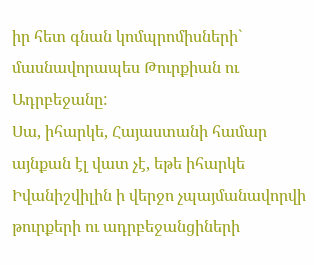իր հետ գնան կոմպրոմիսների` մասնավորապես Թուրքիան ու Ադրբեջանը:
Սա, իհարկե, Հայաստանի համար այնքան էլ վատ չէ, եթե իհարկե Իվանիշվիլին ի վերջո չպայմանավորվի թուրքերի ու ադրբեջանցիների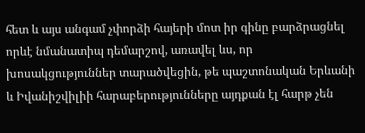հետ և այս անգամ չփորձի հայերի մոտ իր գինը բարձրացնել որևէ նմանատիպ դեմարշով, առավել ևս, որ խոսակցություններ տարածվեցին, թե պաշտոնական Երևանի և Իվանիշվիլիի հարաբերությունները այդքան էլ հարթ չեն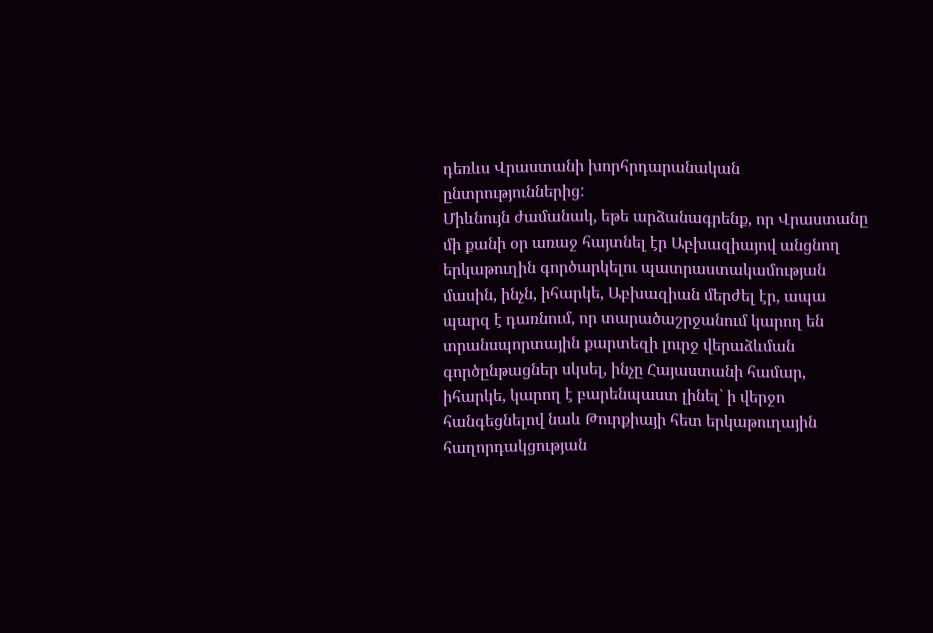դեռևս Վրաստանի խորհրդարանական ընտրություններից:
Միևնույն ժամանակ, եթե արձանագրենք, որ Վրաստանը մի քանի օր առաջ հայտնել էր Աբխազիայով անցնող երկաթուղին գործարկելու պատրաստակամության մասին, ինչն, իհարկե, Աբխազիան մերժել էր, ապա պարզ է դառնում, որ տարածաշրջանում կարող են տրանսպորտային քարտեզի լուրջ վերաձևման գործընթացներ սկսել, ինչը Հայաստանի համար, իհարկե, կարող է բարենպաստ լինել` ի վերջո հանգեցնելով նաև Թուրքիայի հետ երկաթուղային հաղորդակցության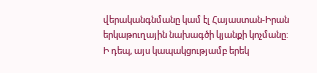վերականգնմանը կամ էլ Հայաստան-Իրան երկաթուղային նախագծի կյանքի կոչմանը:
Ի դեպ, այս կապակցությամբ երեկ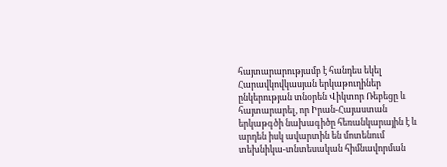հայտարարությամբ է հանդես եկել Հարավկովկասյան երկաթուղիներ ընկերության տնօրեն Վիկտոր Ռեբեցը և հայտարարել, որ Իրան-Հայաստան երկաթգծի նախագիծը հեռանկարային է և արդեն իսկ ավարտին են մոտենում տեխնիկա-տնտեսական հիմնավորման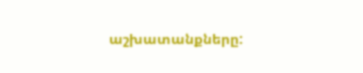աշխատանքները: